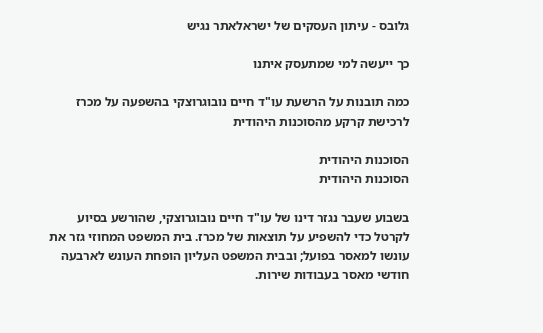גלובס - עיתון העסקים של ישראלאתר נגיש

כך ייעשה למי שמתעסק איתנו

כמה תובנות על הרשעת עו"ד חיים נובוגרוצקי בהשפעה על מכרז לרכישת קרקע מהסוכנות היהודית

הסוכנות היהודית
הסוכנות היהודית

בשבוע שעבר נגזר דינו של עו"ד חיים נובוגרוצקי, שהורשע בסיוע לקרטל כדי להשפיע על תוצאות של מכרז. בית המשפט המחוזי גזר את עונשו למאסר בפועל; ובבית המשפט העליון הופחת העונש לארבעה חודשי מאסר בעבודות שירות.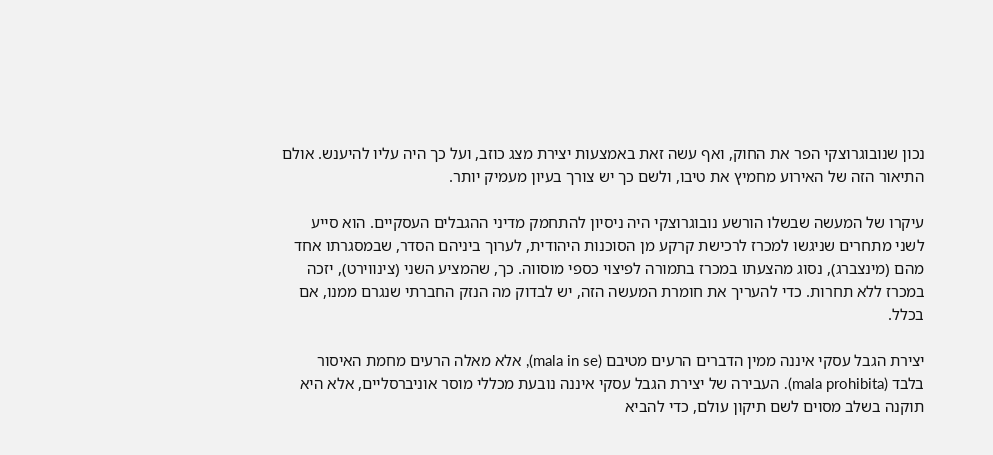נכון שנובוגרוצקי הפר את החוק, ואף עשה זאת באמצעות יצירת מצג כוזב, ועל כך היה עליו להיענש. אולם התיאור הזה של האירוע מחמיץ את טיבו, ולשם כך יש צורך בעיון מעמיק יותר.

עיקרו של המעשה שבשלו הורשע נובוגרוצקי היה ניסיון להתחמק מדיני ההגבלים העסקיים. הוא סייע לשני מתחרים שניגשו למכרז לרכישת קרקע מן הסוכנות היהודית, לערוך ביניהם הסדר, שבמסגרתו אחד מהם (מינצברג), נסוג מהצעתו במכרז בתמורה לפיצוי כספי מוסווה. כך, שהמציע השני (צינווירט), יזכה במכרז ללא תחרות. כדי להעריך את חומרת המעשה הזה, יש לבדוק מה הנזק החברתי שנגרם ממנו, אם בכלל.

יצירת הגבל עסקי איננה ממין הדברים הרעים מטיבם (mala in se), אלא מאלה הרעים מחמת האיסור בלבד (mala prohibita). העבירה של יצירת הגבל עסקי איננה נובעת מכללי מוסר אוניברסליים, אלא היא תוקנה בשלב מסוים לשם תיקון עולם, כדי להביא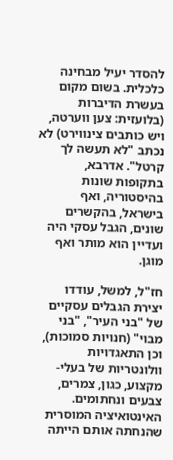להסדר יעיל מבחינה כלכלית. בשום מקום בעשרת הדיברות (בלועזית: צען ווערטה, ויש כותבים צינווירט) לא נכתב "לא תעשה לך קרטל". אדרבא, בתקופות שונות בהיסטוריה, ואף בישראל, בהקשרים שונים, הגבל עסקי היה ועדיין הוא מותר ואף מוגן.

חז"ל, למשל, עודדו יצירת הגבלים עסקיים של "בני העיר", "בני מבוי" (חנויות סמוכות), וכן התאגדויות וולונטריות של בעלי-מקצוע, כגון, צמרים, צבעים ונחתומים. האינטואיציה המוסרית שהנחתה אותם הייתה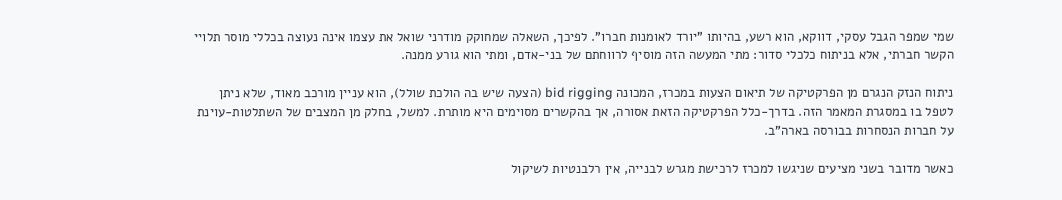שמי שמפר הגבל עסקי, דווקא, הוא רשע, בהיותו "יורד לאומנות חברו". לפיכך, השאלה שמחוקק מודרני שואל את עצמו אינה נעוצה בכללי מוסר תלויי הקשר חברתי, אלא בניתוח כלכלי סדור: מתי המעשה הזה מוסיף לרווחתם של בני-אדם, ומתי הוא גורע ממנה.

ניתוח הנזק הנגרם מן הפרקטיקה של תיאום הצעות במכרז, המכונה bid rigging (הצעה שיש בה הולכת שולל), הוא עניין מורכב מאוד, שלא ניתן לטפל בו במסגרת המאמר הזה. בדרך-כלל הפרקטיקה הזאת אסורה, אך בהקשרים מסוימים היא מותרת. למשל, בחלק מן המצבים של השתלטות-עוינת על חברות הנסחרות בבורסה בארה"ב.

כאשר מדובר בשני מציעים שניגשו למכרז לרכישת מגרש לבנייה, אין רלבנטיות לשיקול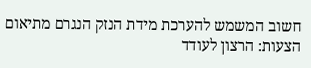חשוב המשמש להערכת מידת הנזק הנגרם מתיאום הצעות: הרצון לעודד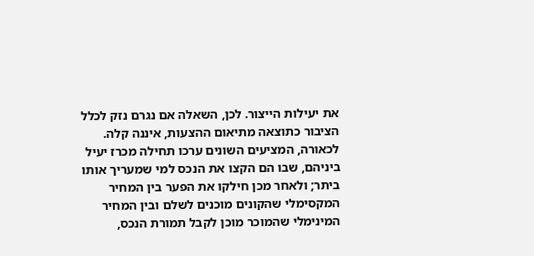את יעילות הייצור. לכן, השאלה אם נגרם נזק לכלל הציבור כתוצאה מתיאום ההצעות, איננה קלה. לכאורה, המציעים השונים ערכו תחילה מכרז יעיל ביניהם, שבו הם הקצו את הנכס למי שמעריך אותו ביתר; ולאחר מכן חילקו את הפער בין המחיר המקסימלי שהקונים מוכנים לשלם ובין המחיר המינימלי שהמוכר מוכן לקבל תמורת הנכס,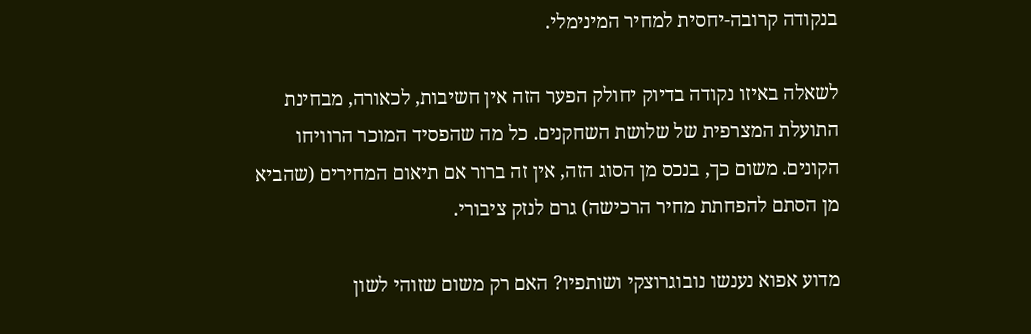בנקודה קרובה-יחסית למחיר המינימלי.

לשאלה באיזו נקודה בדיוק יחולק הפער הזה אין חשיבות, לכאורה, מבחינת התועלת המצרפית של שלושת השחקנים. כל מה שהפסיד המוכר הרוויחו הקונים. משום כך, בנכס מן הסוג הזה, אין זה ברור אם תיאום המחירים (שהביא מן הסתם להפחתת מחיר הרכישה) גרם לנזק ציבורי.

מדוע אפוא נענשו נובוגרוצקי ושותפיו? האם רק משום שזוהי לשון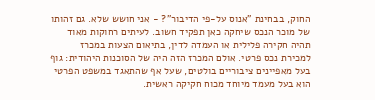החוק, בבחינת "אנוס על-פי הדיבור"? - אני חושש שלא. גם זהותו של מוכר הנכס שיחקה כאן תפקיד חשוב. לעיתים רחוקות מאוד תהיה חקירה פלילית או העמדה לדין, בתיאום הצעות במכרז למכירת נכס פרטי. אולם המכרז הזה היה של הסוכנות היהודית: גוף בעל מאפיינים ציבוריים בולטים, שעל אף שהתאגד במשפט הפרטי הוא בעל מעמד מיוחד מכוח חקיקה ראשית.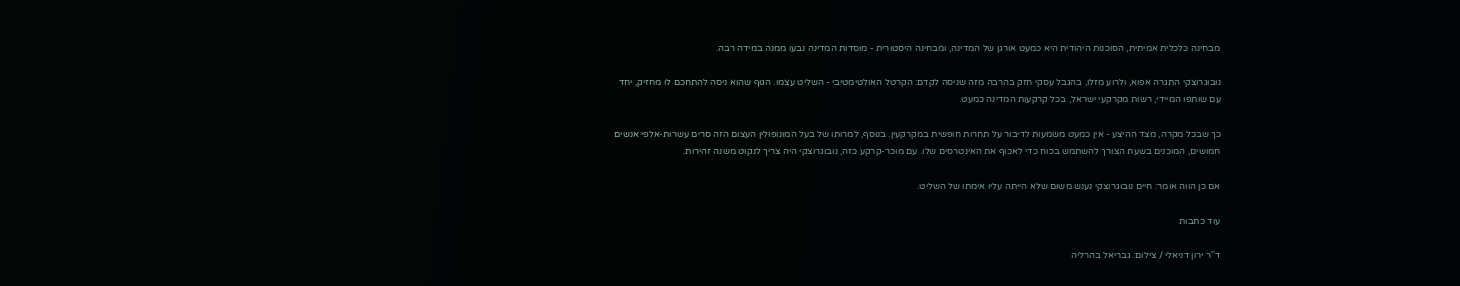מבחינה כלכלית אמיתית, הסוכנות היהודית היא כמעט אורגן של המדינה, ומבחינה היסטורית - מוסדות המדינה נבעו ממנה במידה רבה.

נובוגרוצקי התגרה אפוא, ולרוע מזלו, בהגבל עסקי חזק בהרבה מזה שניסה לקדם: הקרטל האולטימטיבי - השליט עצמו. הגוף שהוא ניסה להתחכם לו מחזיק, יחד עם שותפו המיידי, רשות מקרקעי ישראל, בכל קרקעות המדינה כמעט.

כך שבכל מקרה, מצד ההיצע - אין כמעט משמעות לדיבור על תחרות חופשית במקרקעין. בנוסף, למרותו של בעל המונופולין העצום הזה סרים עשרות-אלפי אנשים חמושים, המוכנים בשעת הצורך להשתמש בכוח כדי לאכוף את האינטרסים שלו. עם מוכר-קרקע כזה, נובוגרוצקי היה צריך לנקוט משנה זהירות.

אם כן הווה אומר: חיים נובוגרוצקי נענש משום שלא הייתה עליו אימתו של השליט.

עוד כתבות

ד''ר ירון דניאלי / צילום: גבריאל בהרליה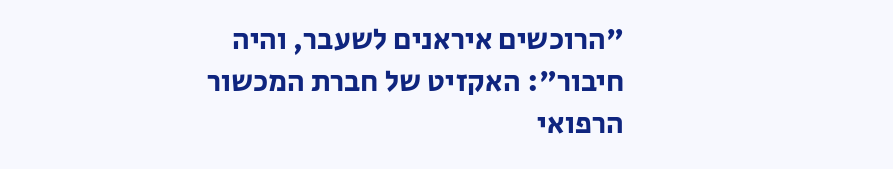"הרוכשים איראנים לשעבר, והיה חיבור": האקזיט של חברת המכשור הרפואי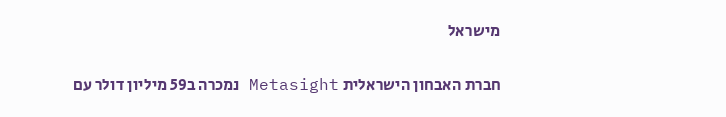מישראל

חברת האבחון הישראלית Metasight נמכרה ב59 מיליון דולר עם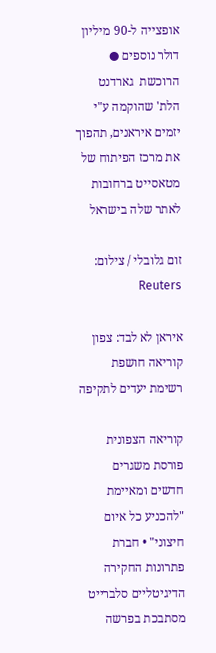אופצייה ל-90 מיליון דולר נוספים ● הרוכשת  גארדנט הלת' שהוקמה ע"י יזמים איראנים, תהפוך את מרכז הפיתוח של מטאסייט ברחובות לאתר שלה בישראל

זום גלובלי / צילום: Reuters

איראן לא לבד: צפון קוריאה חושפת רשימת יעדים לתקיפה

קוריאה הצפונית פורסת משגרים חדשים ומאיימת "להכניע כל איום חיצוני" • חברת פתרונות החקירה הדיגיטליים סלברייט מסתבכת בפרשה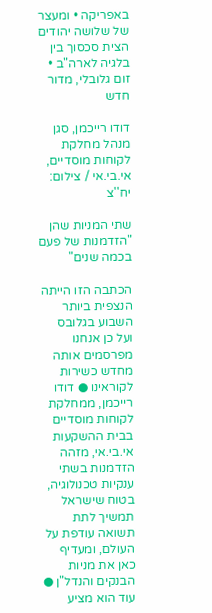באפריקה • ומעצר של שלושה יהודים הצית סכסוך בין בלגיה לארה"ב • זום גלובלי, מדור חדש

דודו רייכמן, סגן מנהל מחלקת לקוחות מוסדיים, אי.בי.אי / צילום: יח''צ

שתי המניות שהן "הזדמנות של פעם בכמה שנים"

הכתבה הזו הייתה הנצפית ביותר השבוע בגלובס ועל כן אנחנו מפרסמים אותה מחדש כשירות לקוראינו ● דודו רייכמן, ממחלקת לקוחות מוסדיים בבית ההשקעות אי.בי.אי, מזהה הזדמנות בשתי ענקיות טכנולוגיה, בטוח שישראל תמשיך לתת תשואה עודפת על העולם, ומעדיף כאן את מניות הבנקים והנדל"ן ● עוד הוא מציע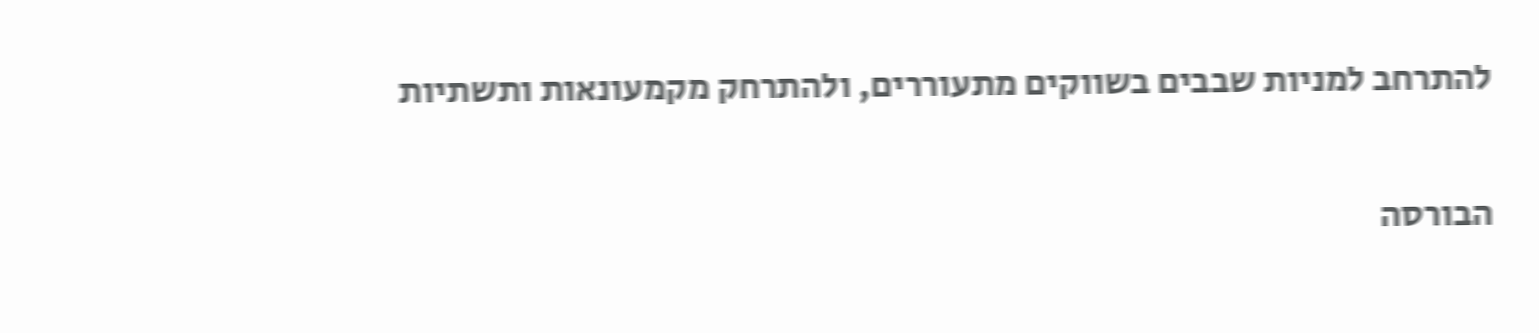להתרחב למניות שבבים בשווקים מתעוררים, ולהתרחק מקמעונאות ותשתיות

הבורסה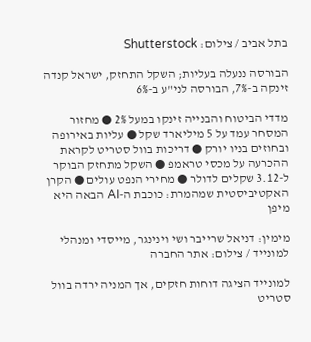בתל אביב / צילום: Shutterstock

הבורסה ננעלה בעליות; השקל התחזק, ישראל קנדה זינקה ב-7%, הבורסה לני"ע ב-6%

מדדי הביטוח והבנייה זינקו במעל 2% ● מחזור המסחר עמד על 5 מיליארד שקל ● עליות באירופה ובחוזים בניו יורק ● דריכות בוול סטריט לקראת ההכרעה על מכסי טראמפ ● השקל מתחזק הבוקר ל-3.12 שקלים לדולר ● מחירי הנפט עולים ● הקרן האקטיביסטית שמהמרת: כוכבת ה-AI הבאה היא מיפן

מימין: דניאל שרייבר ושי וינינגר, מייסדי ומנהלי למונייד / צילום: אתר החברה

למונייד הציגה דוחות חזקים, אך המניה ירדה בוול סטריט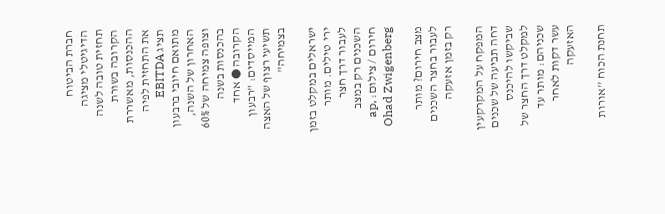חברת הביטוח הדיגיטלי מציגה תחזית טובה לשנה הקרובה בשורת ההכנסות, מאשררת את התחזית לפיה תציג EBITDA מתואם חיובי ברבעון האחרון של השנה, וצופה צמיחה של 60% בהכנסות בשנה הקרובה ● אחד המייסדים: "רבעון תשיעי רצוף של האצה בצמיחה"

ישראלים במקלט בזמן ירי טילים. מותר לעבור דרך חצר השכנים רק במצב חירום / צילום: ap, Ohad Zwigenberg

מצב חירום? מותר לעבור בחצר השכנים רק בזמן אזעקה

המפקח על המקרקעין דחה תביעה של שכנים שביקשו להיכנס למקלט דרך החצר של שכניהם: מותר עד עשר דקות לאחר האזעקה

תחנת הכוח ''אורות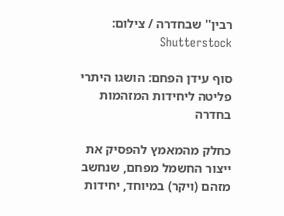רבין'' שבחדרה / צילום: Shutterstock

סוף עידן הפחם: הושגו היתרי פליטה ליחידות המזהמות בחדרה

כחלק מהמאמץ להפסיק את ייצור החשמל מפחם, שנחשב מזהם (ויקר) במיוחד, יחידות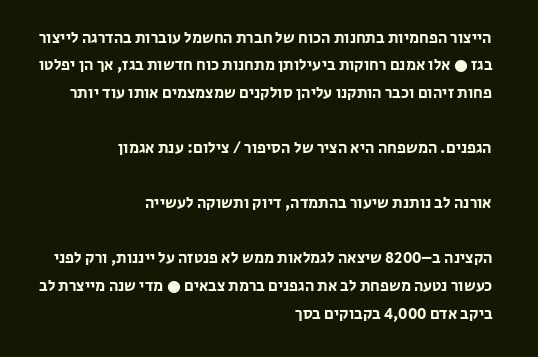הייצור הפחמיות בתחנות הכוח של חברת החשמל עוברות בהדרגה לייצור בגז ● אלו אמנם רחוקות ביעילותן מתחנות כוח חדשות בגז, אך הן יפלטו פחות זיהום וכבר הותקנו עליהן סולקנים שמצמצמים אותו עוד יותר

הגפנים. המשפחה היא הציר של הסיפור / צילום: ענת אגמון

אורנה לב נותנת שיעור בהתמדה, דיוק ותשוקה לעשייה

הקצינה ב–8200 שיצאה לגמלאות ממש לא פנטזה על ייננות, ורק לפני כעשור נטעה משפחת לב את הגפנים ברמת צבאים ● מדי שנה מייצרת לב ביקב אדם 4,000 בקבוקים בסך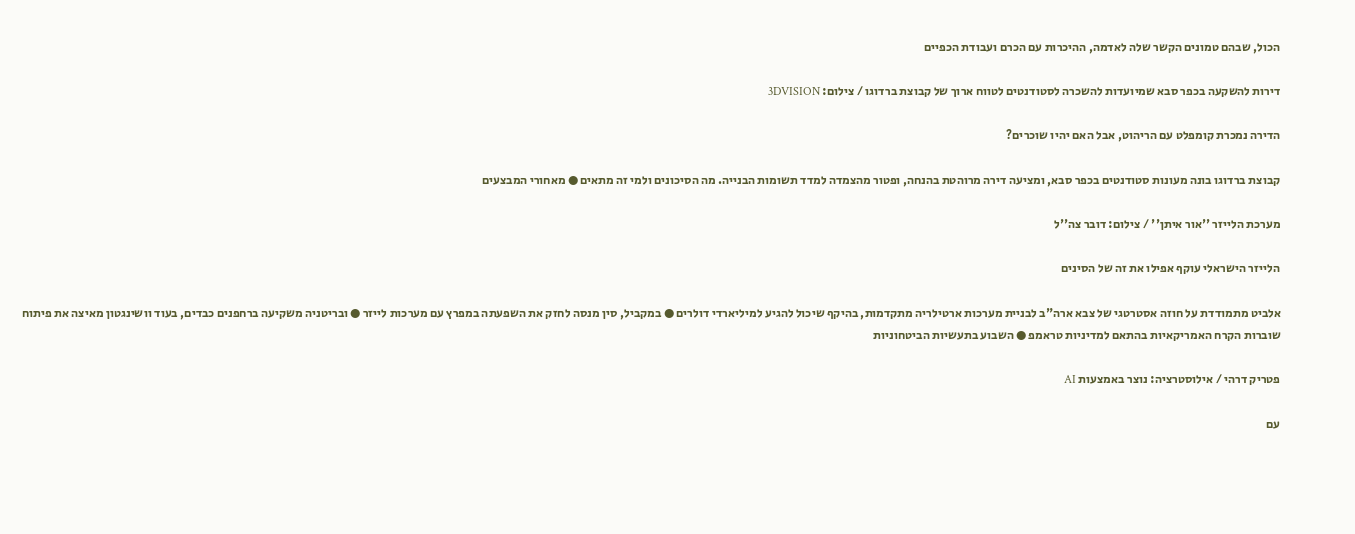הכול, שבהם טמונים הקשר שלה לאדמה, ההיכרות עם הכרם ועבודת הכפיים

דירות להשקעה בכפר סבא שמיועדות להשכרה לסטודנטים לטווח ארוך של קבוצת ברדוגו / צילום: 3DVISION

הדירה נמכרת קומפלט עם הריהוט, אבל האם יהיו שוכרים?

קבוצת ברדוגו בונה מעונות סטודנטים בכפר סבא, ומציעה דירה מרוהטת בהנחה, ופטור מהצמדה למדד תשומות הבנייה. מה הסיכונים ולמי זה מתאים ● מאחורי המבצעים

מערכת הלייזר ''אור איתן'' / צילום: דובר צה''ל

הלייזר הישראלי עוקף אפילו את זה של הסינים

אלביט מתמודדת על חוזה אסטרטגי של צבא ארה"ב לבניית מערכות ארטילריה מתקדמות, בהיקף שיכול להגיע למיליארדי דולרים ● במקביל, סין מנסה לחזק את השפעתה במפרץ עם מערכות לייזר ● ובריטניה משקיעה ברחפנים כבדים, בעוד וושינגטון מאיצה את פיתוח שוברות הקרח האמריקאיות בהתאם למדיניות טראמפ ● השבוע בתעשיות הביטחוניות

פטריק דרהי / אילוסטרציה: נוצר באמצעות AI

עם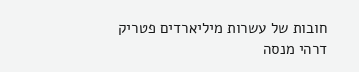חובות של עשרות מיליארדים פטריק דרהי מנסה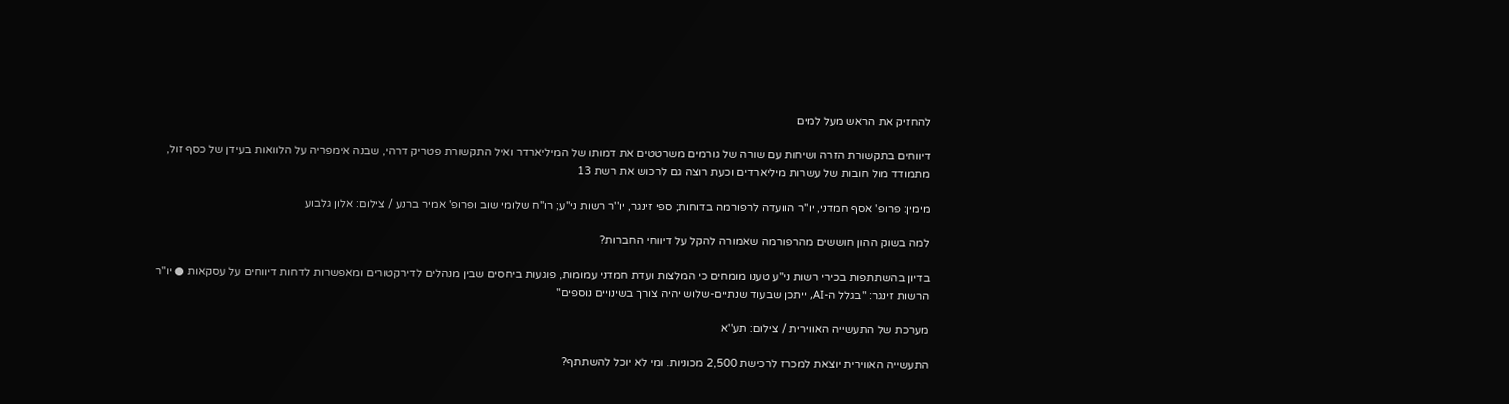להחזיק את הראש מעל למים

דיווחים בתקשורת הזרה ושיחות עם שורה של גורמים משרטטים את דמותו של המיליארדר ואיל התקשורת פטריק דרהי, שבנה אימפריה על הלוואות בעידן של כסף זול, מתמודד מול חובות של עשרות מיליארדים וכעת רוצה גם לרכוש את רשת 13

מימין: פרופ' אסף חמדני, יו''ר הוועדה לרפורמה בדוחות; ספי זינגר, יו''ר רשות ני''ע; רו''ח שלומי שוב ופרופ' אמיר ברנע / צילום: אלון גלבוע

למה בשוק ההון חוששים מהרפורמה שאמורה להקל על דיווחי החברות?

בדיון בהשתתפות בכירי רשות ני"ע טענו מומחים כי המלצות ועדת חמדני עמומות, פוגעות ביחסים שבין מנהלים לדירקטורים ומאפשרות לדחות דיווחים על עסקאות ● יו"ר הרשות זינגר: "בגלל ה-AI, ייתכן שבעוד שנתיים-שלוש יהיה צורך בשינויים נוספים"

מערכת של התעשייה האווירית / צילום: תע''א

התעשייה האווירית יוצאת למכרז לרכישת 2,500 מכוניות. ומי לא יוכל להשתתף?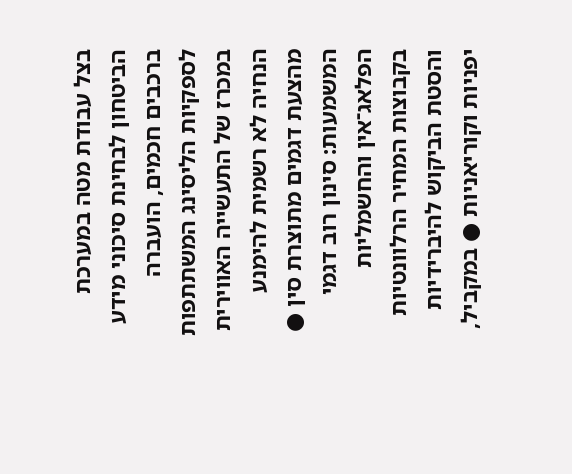בצל עבודת מטה במערכת הביטחון לבחינת סיכוני מידע ברכבים חכמים, הועברה לספקיות הליסינג המשתתפות במכרז של התעשייה האווירית הנחיה לא רשמית להימנע מהצעת דגמים מתוצרת סין ● המשמעות: סינון רוב דגמי הפלאג־אין והחשמליות בקבוצות המחיר הרלוונטיות והסטת הביקוש להיברידיות יפניות וקוריאניות ● במקביל,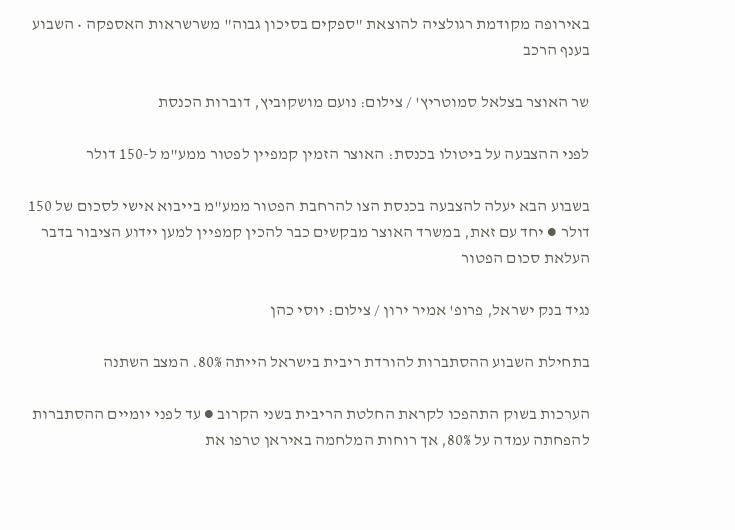באירופה מקודמת רגולציה להוצאת "ספקים בסיכון גבוה" משרשראות האספקה • השבוע בענף הרכב

שר האוצר בצלאל סמוטריץ' / צילום: נועם מושקוביץ, דוברות הכנסת

לפני ההצבעה על ביטולו בכנסת: האוצר הזמין קמפיין לפטור ממע"מ ל-150 דולר

בשבוע הבא יעלה להצבעה בכנסת הצו להרחבת הפטור ממע"מ בייבוא אישי לסכום של 150 דולר ● יחד עם זאת, במשרד האוצר מבקשים כבר להכין קמפיין למען יידוע הציבור בדבר העלאת סכום הפטור

נגיד בנק ישראל, פרופ' אמיר ירון / צילום: יוסי כהן

בתחילת השבוע ההסתברות להורדת ריבית בישראל הייתה 80%. המצב השתנה

הערכות בשוק התהפכו לקראת החלטת הריבית בשני הקרוב ● עד לפני יומיים ההסתברות להפחתה עמדה על 80%, אך רוחות המלחמה באיראן טרפו את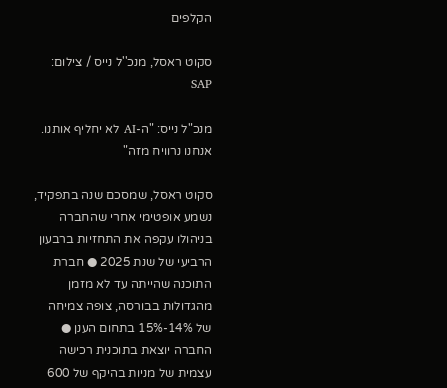הקלפים

סקוט ראסל, מנכ''ל נייס / צילום: SAP

מנכ"ל נייס: "ה-AI לא יחליף אותנו. אנחנו נרוויח מזה"

סקוט ראסל, שמסכם שנה בתפקיד, נשמע אופטימי אחרי שהחברה בניהולו עקפה את התחזיות ברבעון הרביעי של שנת 2025 ● חברת התוכנה שהייתה עד לא מזמן מהגדולות בבורסה, צופה צמיחה של 14%-15% בתחום הענן ● החברה יוצאת בתוכנית רכישה עצמית של מניות בהיקף של 600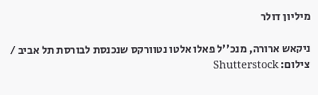מיליון דולר

ניקאש ארורה, מנכ''ל פאלו אלטו נטוורקס שנכנסת לבורסת תל אביב / צילום: Shutterstock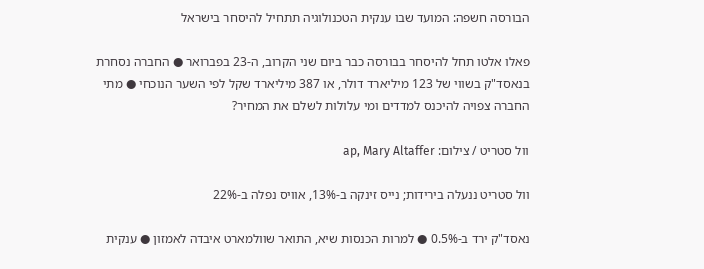הבורסה חשפה: המועד שבו ענקית הטכנולוגיה תתחיל להיסחר בישראל

פאלו אלטו תחל להיסחר בבורסה כבר ביום שני הקרוב, ה-23 בפברואר ● החברה נסחרת בנאסד"ק בשווי של 123 מיליארד דולר, או 387 מיליארד שקל לפי השער הנוכחי ● מתי החברה צפויה להיכנס למדדים ומי עלולות לשלם את המחיר?

וול סטריט / צילום: ap, Mary Altaffer

וול סטריט ננעלה בירידות; נייס זינקה ב-13%, אוויס נפלה ב-22%

נאסד"ק ירד ב-0.5% ● למרות הכנסות שיא, התואר שוולמארט איבדה לאמזון ● ענקית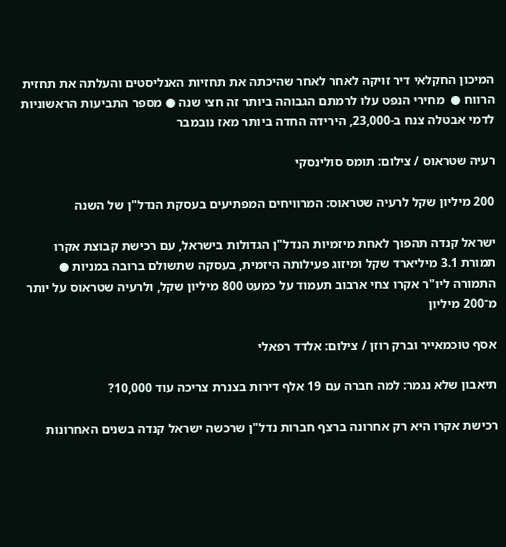המיכון החקלאי דיר זויקה לאחר לאחר שהיכתה את תחזיות האנליסטים והעלתה את תחזית הרווח ●  מחירי הנפט עלו לרמתם הגבוהה ביותר זה חצי שנה ● מספר התביעות הראשוניות לדמי אבטלה צנח ב-23,000, הירידה החדה ביותר מאז נובמבר

רעיה שטראוס / צילום: תומס סולינסקי

200 מיליון שקל לרעיה שטראוס: המרוויחים המפתיעים בעסקת הנדל"ן של השנה

ישראל קנדה תהפוך לאחת מיזמיות הנדל"ן הגדולות בישראל, עם רכישת קבוצת אקרו תמורת 3.1 מיליארד שקל ומיזוג פעילותה היזמית, בעסקה שתשולם ברובה במניות ● התמורה ליו"ר אקרו צחי ארבוב תעמוד על כמעט 800 מיליון שקל, ולרעיה שטראוס על יותר מ־200 מיליון

אסף טוכמאייר וברק רוזן / צילום: אלדד רפאלי

תיאבון שלא נגמר: למה חברה עם 19 אלף דירות בצנרת צריכה עוד 10,000?

רכישת אקרו היא רק אחרונה ברצף חברות נדל"ן שרכשה ישראל קנדה בשנים האחרונות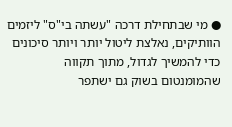● מי שבתחילת דרכה "עשתה בי"ס" ליזמים הוותיקים, נאלצת ליטול יותר ויותר סיכונים כדי להמשיך לגדול, מתוך תקווה שהמומנטום בשוק גם ישתפר